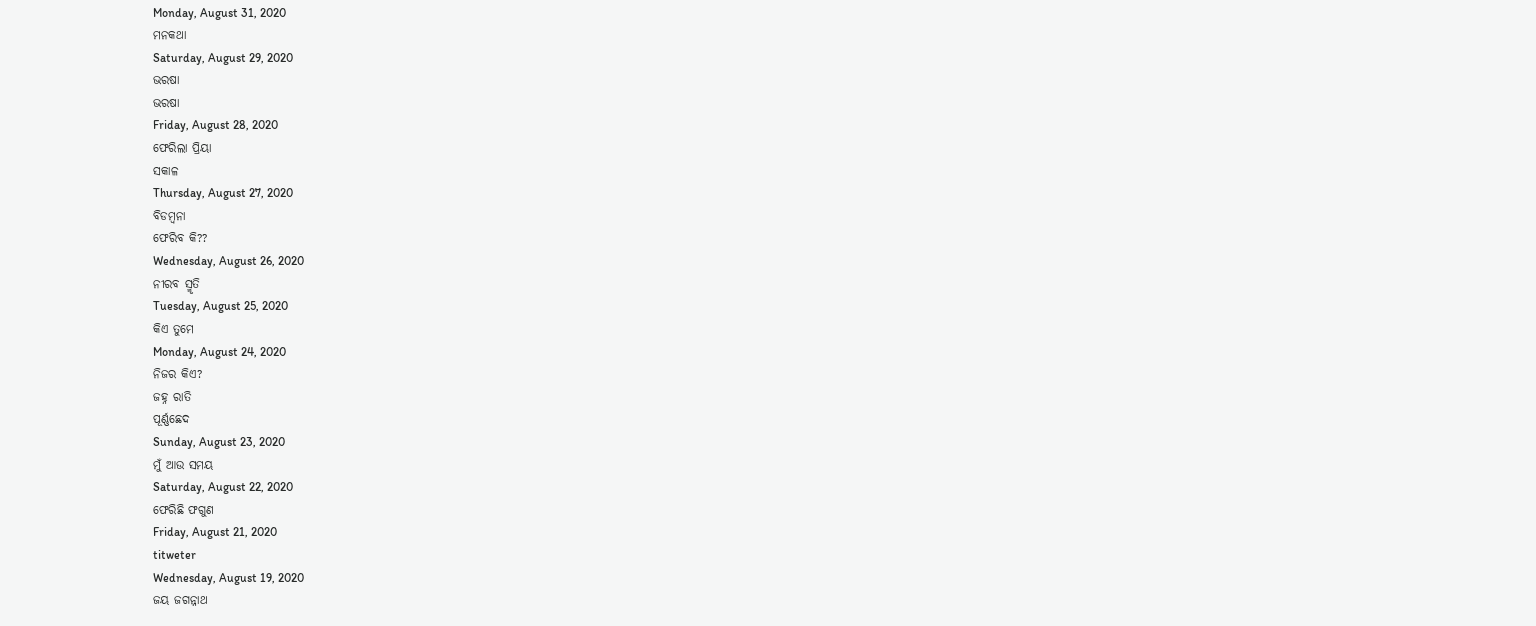Monday, August 31, 2020
ମନକଥା
Saturday, August 29, 2020
ଭରଷା
ଭରଷା
Friday, August 28, 2020
ଫେରିଲା ପ୍ରିୟା
ସକାଳ
Thursday, August 27, 2020
ବିଡମ୍ବନା
ଫେରିବ କି??
Wednesday, August 26, 2020
ନୀରବ ସ୍ମୃତି
Tuesday, August 25, 2020
କିଏ ତୁମେ
Monday, August 24, 2020
ନିଜର କିଏ?
ଜହ୍ନ ରାତି
ପୂର୍ଣ୍ଣଛେଦ
Sunday, August 23, 2020
ମୁଁ ଆଉ ସମୟ
Saturday, August 22, 2020
ଫେରିଛି ଫଗୁଣ
Friday, August 21, 2020
titweter
Wednesday, August 19, 2020
ଜୟ ଜଗନ୍ନାଥ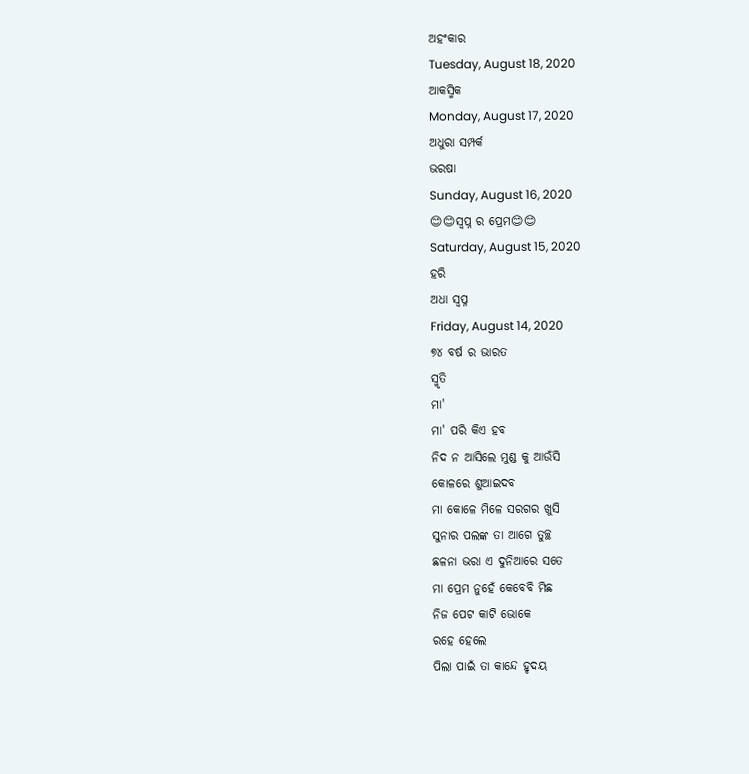ଅହଂକାର
Tuesday, August 18, 2020
ଆକସ୍ମିକ
Monday, August 17, 2020
ଅଧୁରା ସମ୍ପର୍କ
ଭରଷା
Sunday, August 16, 2020
😊😊ସ୍ବପ୍ନ ର ପ୍ରେମ😊😊
Saturday, August 15, 2020
ହରି
ଅଧା ସ୍ବପ୍ନ
Friday, August 14, 2020
୭୪ ବର୍ଷ ର ଭାରତ
ସ୍ମୃତି
ମା'
ମା' ପରି କିଏ ହବ
ନିଦ ନ ଆସିଲେ ମୁଣ୍ଡ କୁ ଆଉଁସି
କୋଳରେ ଶୁଆଇଦବ
ମା କୋଳେ ମିଳେ ସରଗର ଖୁସି
ସୁନାର ପଲଙ୍କ ତା ଆଗେ ତୁଚ୍ଛ
ଛଳନା ଭରା ଏ ଦୁନିଆରେ ସତେ
ମା ପ୍ରେମ ନୁହେଁ କେବେବି ମିଛ
ନିଜ ପେଟ କାଟି ଭୋକେ
ରହେ ହେଲେ
ପିଲା ପାଇଁ ତା କାନ୍ଦେ ହୃଦୟ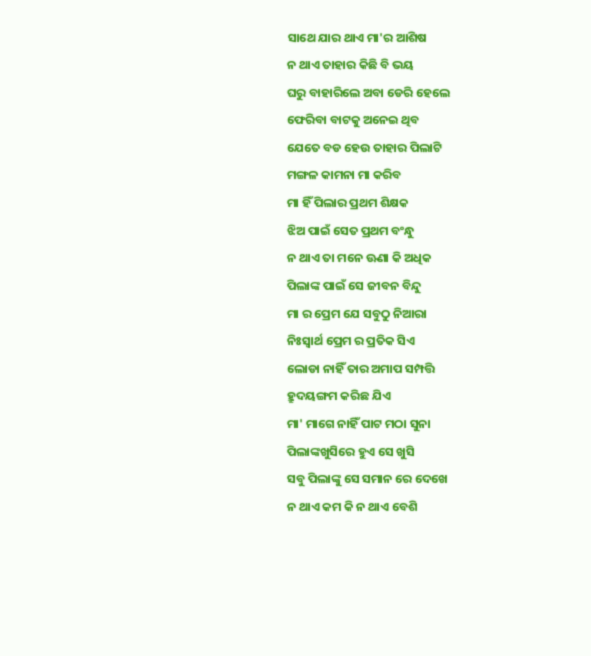ସାଥେ ଯାର ଥାଏ ମା'ର ଆଶିଷ
ନ ଥାଏ ତାହାର କିଛି ବି ଭୟ
ଘରୁ ବାହାରିଲେ ଅବା ଡେରି ହେଲେ
ଫେରିବା ବାଟକୁ ଅନେଇ ଥିବ
ଯେତେ ବଡ ହେଉ ତାହାର ପିଲାଟି
ମଙ୍ଗଳ କାମନା ମା କରିବ
ମା ହିଁ ପିଲାର ପ୍ରଥମ ଶିକ୍ଷକ
ଝିଅ ପାଇଁ ସେତ ପ୍ରଥମ ବଂନ୍ଧୁ
ନ ଥାଏ ତା ମନେ ଊଣା କି ଅଧିକ
ପିଲାଙ୍କ ପାଇଁ ସେ ଜୀବନ ବିନ୍ଦୁ
ମା ର ପ୍ରେମ ଯେ ସବୁଠୁ ନିଆରା
ନିଃସ୍ବାର୍ଥ ପ୍ରେମ ର ପ୍ରତିକ ସିଏ
ଲୋଡା ନାହିଁ ତାର ଅମାପ ସମ୍ପତ୍ତି
ହ୍ରୁଦୟଙ୍ଗମ କରିଛ ଯିଏ
ମା' ମାଗେ ନାହିଁ ପାଟ ମଠା ସୁନା
ପିଲାଙ୍କଖୁସିରେ ହୁଏ ସେ ଖୁସି
ସବୁ ପିଲାଙ୍କୁ ସେ ସମାନ ରେ ଦେଖେ
ନ ଥାଏ କମ କି ନ ଥାଏ ବେଶି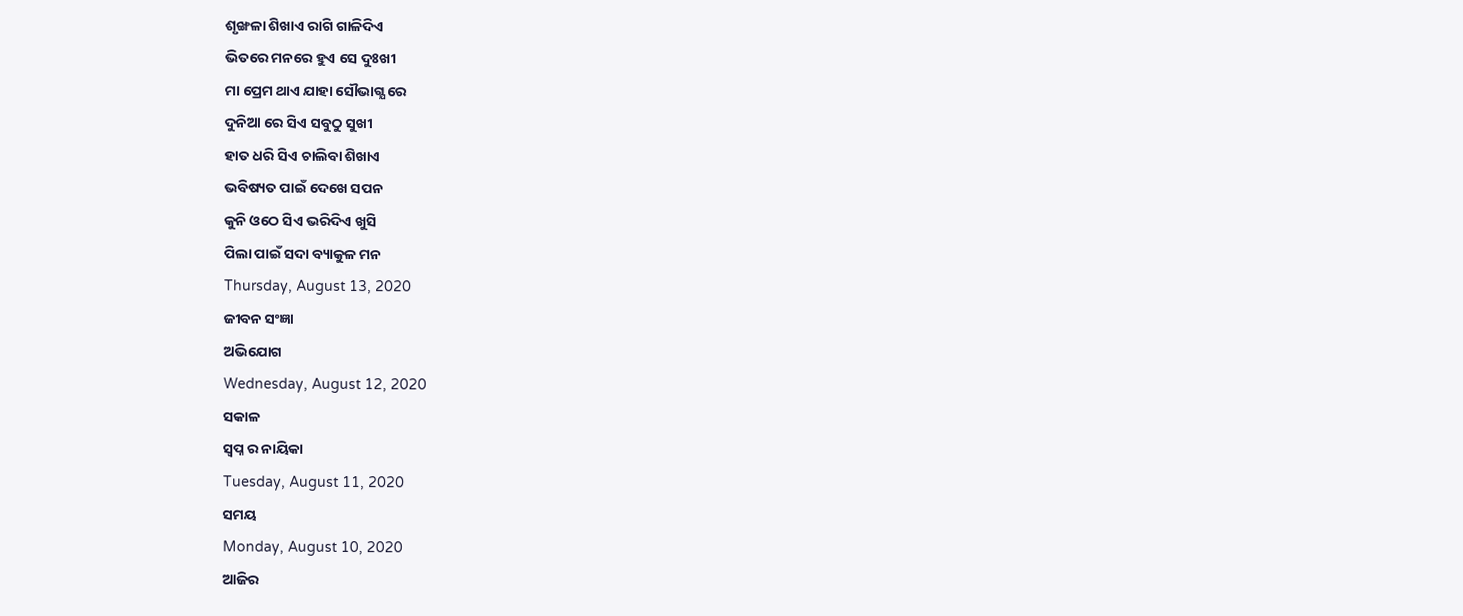ଶୃଙ୍ଖଳା ଶିଖାଏ ରାଗି ଗାଳିଦିଏ
ଭିତରେ ମନରେ ହୁଏ ସେ ଦୁଃଖୀ
ମା ପ୍ରେମ ଥାଏ ଯାହା ସୌଭାଗ୍ଯ ରେ
ଦୁନିଆ ରେ ସିଏ ସବୁଠୁ ସୁଖୀ
ହାତ ଧରି ସିଏ ଚାଲିବା ଶିଖାଏ
ଭବିଷ୍ୟତ ପାଇଁ ଦେଖେ ସପନ
କୁନି ଓଠେ ସିଏ ଭରିଦିଏ ଖୁସି
ପିଲା ପାଇଁ ସଦା ବ୍ୟାକୁଳ ମନ
Thursday, August 13, 2020
ଜୀବନ ସଂଜ୍ଞା
ଅଭିଯୋଗ
Wednesday, August 12, 2020
ସକାଳ
ସ୍ବପ୍ନ ର ନାୟିକା
Tuesday, August 11, 2020
ସମୟ
Monday, August 10, 2020
ଆଜିର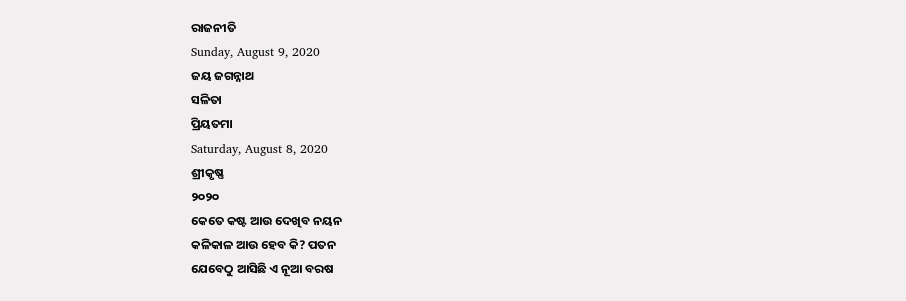ରାଜନୀତି
Sunday, August 9, 2020
ଜୟ ଜଗନ୍ନାଥ
ସଳିତା
ପ୍ରିୟତମା
Saturday, August 8, 2020
ଶ୍ରୀକୃଷ୍ଣ
୨୦୨୦
କେତେ କଷ୍ଟ ଆଉ ଦେଖିବ ନୟନ
କଳିକାଳ ଆଉ ହେବ କି? ପତନ
ଯେବେଠୁ ଆସିଛି ଏ ନୂଆ ବରଷ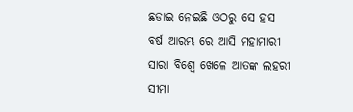ଛଡାଇ ନେଇଛି ଓଠରୁ ସେ ହସ
ବର୍ଷ ଆରମ୍ଭ ରେ ଆସି ମହାମାରୀ
ସାରା ବିଶ୍ବେ ଖେଳେ ଆତଙ୍କ ଲହରୀ
ସୀମା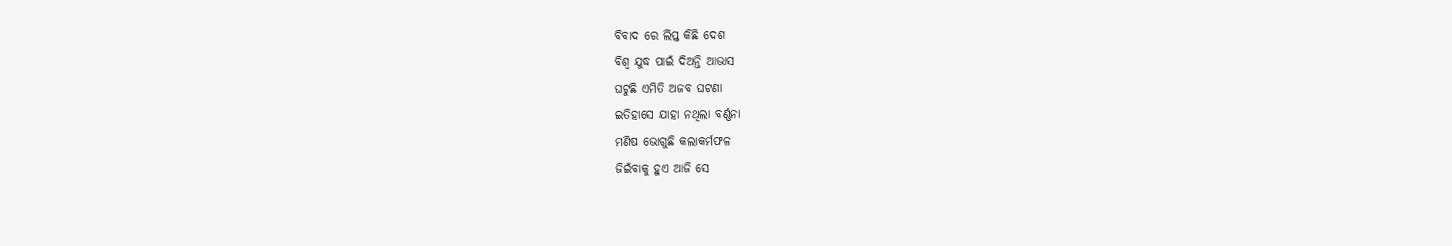ବିବାଦ ରେ ଲିପ୍ତ କିଛି ଦେଶ
ବିଶ୍ବ ଯୁଦ୍ଧ ପାଇଁ ଦିଅନ୍ତି ଆଭାସ
ଘଟୁଛି ଏମିତି ଅଜବ ଘଟଣା
ଇତିହାସେ ଯାହା ନଥିଲା ବର୍ଣ୍ଣନା
ମଣିଷ ଭୋଗୁଛି କଲାକର୍ମଫଳ
ଜିଇଁବାକୁ ହୁଏ ଆଜି ସେ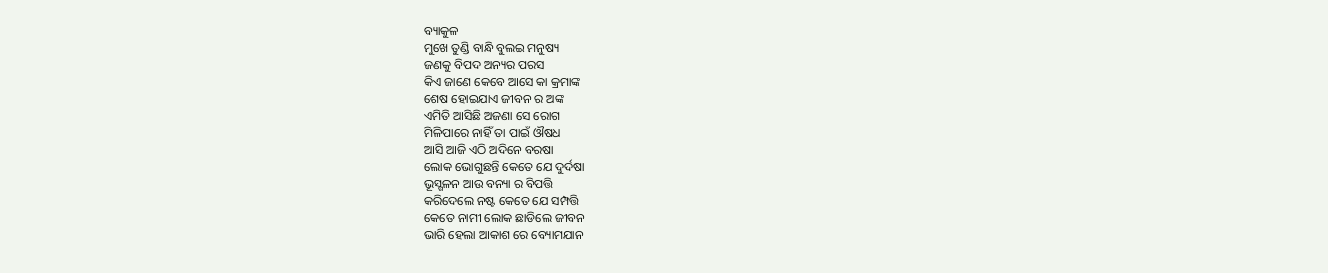ବ୍ୟାକୁଳ
ମୁଖେ ତୁଣ୍ଡି ବାନ୍ଧି ବୁଲଇ ମନୁଷ୍ୟ
ଜଣକୁ ବିପଦ ଅନ୍ୟର ପରସ
କିଏ ଜାଣେ କେବେ ଆସେ କା କ୍ରମାଙ୍କ
ଶେଷ ହୋଇଯାଏ ଜୀବନ ର ଅଙ୍କ
ଏମିତି ଆସିଛି ଅଜଣା ସେ ରୋଗ
ମିଳିପାରେ ନାହିଁ ତା ପାଇଁ ଔଷଧ
ଆସି ଆଜି ଏଠି ଅଦିନେ ବରଷା
ଲୋକ ଭୋଗୁଛନ୍ତି କେତେ ଯେ ଦୁର୍ଦଷା
ଭୂସ୍ଗଳନ ଆଉ ବନ୍ୟା ର ବିପତ୍ତି
କରିଦେଲେ ନଷ୍ଟ କେତେ ଯେ ସମ୍ପତ୍ତି
କେତେ ନାମୀ ଲୋକ ଛାଡିଲେ ଜୀବନ
ଭାରି ହେଲା ଆକାଶ ରେ ବ୍ୟୋମଯାନ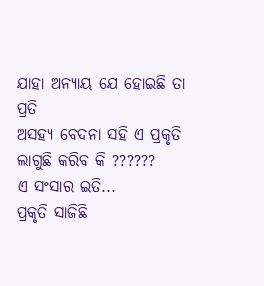ଯାହା ଅନ୍ୟାୟ ଯେ ହୋଇଛି ତା ପ୍ରତି
ଅସହ୍ୟ ବେଦନା ସହି ଏ ପ୍ରକୃତି
ଲାଗୁଛି କରିବ କି ??????
ଏ ସଂସାର ଇତି...
ପ୍ରକୃତି ସାଜିଛି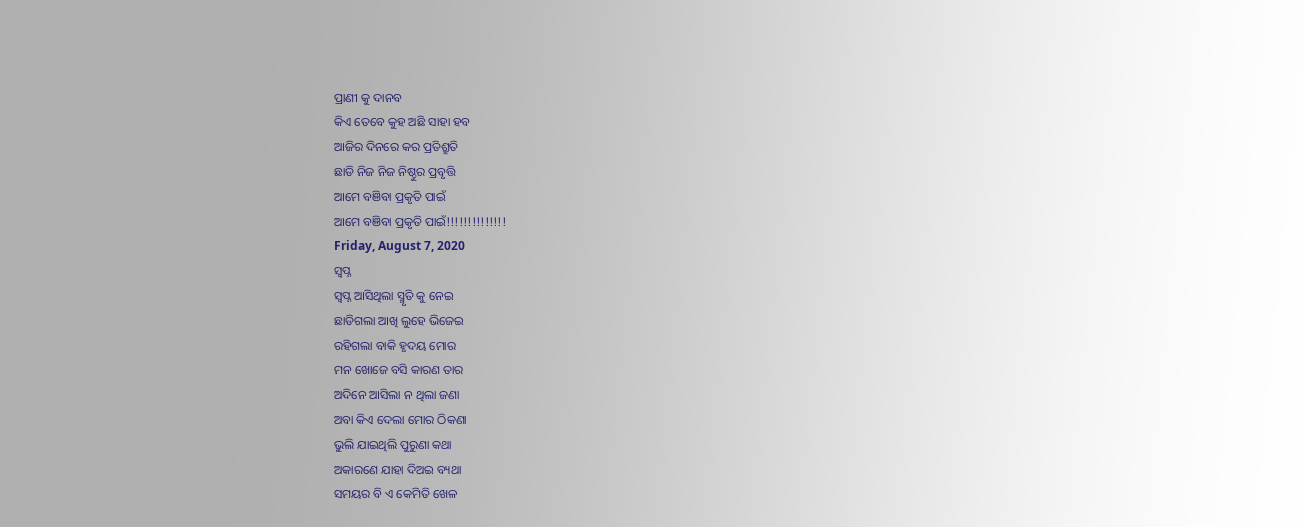ପ୍ରାଣୀ କୁ ଦାନବ
କିଏ ତେବେ କୁହ ଅଛି ସାହା ହବ
ଆଜିର ଦିନରେ କର ପ୍ରତିଶ୍ରୁତି
ଛାଡି ନିଜ ନିଜ ନିଷ୍ଠୁର ପ୍ରବୃତ୍ତି
ଆମେ ବଞିବା ପ୍ରକୃତି ପାଇଁ
ଆମେ ବଞିବା ପ୍ରକୃତି ପାଇଁ!!!!!!!!!!!!!!
Friday, August 7, 2020
ସ୍ବପ୍ନ
ସ୍ବପ୍ନ ଆସିଥିଲା ସ୍ମୃତି କୁ ନେଇ
ଛାଡିଗଲା ଆଖି ଲୁହେ ଭିଜେଇ
ରହିଗଲା ବାକି ହୃଦୟ ମୋର
ମନ ଖୋଜେ ବସି କାରଣ ତାର
ଅଦିନେ ଆସିଲା ନ ଥିଲା ଜଣା
ଅବା କିଏ ଦେଲା ମୋର ଠିକଣା
ଭୁଲି ଯାଇଥିଲି ପୁରୁଣା କଥା
ଅକାରଣେ ଯାହା ଦିଅଇ ବ୍ୟଥା
ସମୟର ବି ଏ କେମିତି ଖେଳ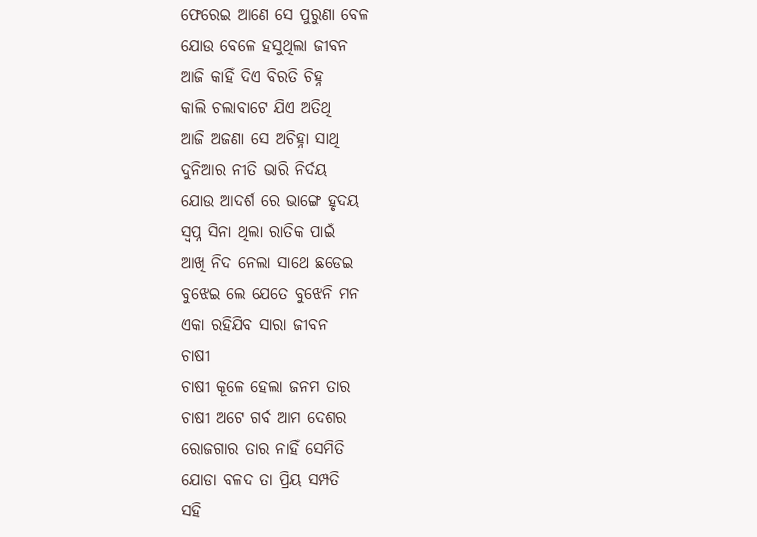ଫେରେଇ ଆଣେ ସେ ପୁରୁଣା ବେଳ
ଯୋଉ ବେଳେ ହସୁଥିଲା ଜୀବନ
ଆଜି କାହିଁ ଦିଏ ବିରତି ଚିହ୍ନ
କାଲି ଚଲାବାଟେ ଯିଏ ଅତିଥି
ଆଜି ଅଜଣା ସେ ଅଚିହ୍ନା ସାଥି
ଦୁନିଆର ନୀତି ଭାରି ନିର୍ଦୟ
ଯୋଉ ଆଦର୍ଶ ରେ ଭାଙ୍ଗେ ହୃଦୟ
ସ୍ବପ୍ନ ସିନା ଥିଲା ରାତିକ ପାଇଁ
ଆଖି ନିଦ ନେଲା ସାଥେ ଛଡେଇ
ବୁଝେଇ ଲେ ଯେତେ ବୁଝେନି ମନ
ଏକା ରହିଯିବ ସାରା ଜୀବନ
ଚାଷୀ
ଚାଷୀ କୂଳେ ହେଲା ଜନମ ତାର
ଚାଷୀ ଅଟେ ଗର୍ବ ଆମ ଦେଶର
ରୋଜଗାର ତାର ନାହିଁ ସେମିତି
ଯୋଡା ବଳଦ ତା ପ୍ରିୟ ସମ୍ପତି
ସହି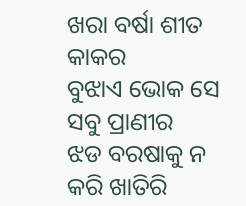ଖରା ବର୍ଷା ଶୀତ କାକର
ବୁଝାଏ ଭୋକ ସେ ସବୁ ପ୍ରାଣୀର
ଝଡ ବରଷାକୁ ନ କରି ଖାତିରି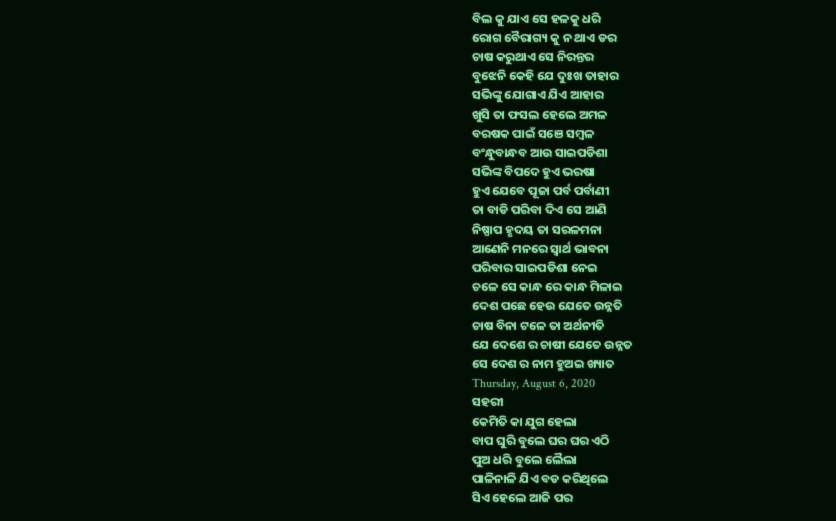ବିଲ କୁ ଯାଏ ସେ ହଳକୁ ଧରି
ରୋଗ ବୈରାଗ୍ୟ କୁ ନ ଥାଏ ଡର
ଚାଷ କରୁଥାଏ ସେ ନିରନ୍ତର
ବୁଝେନି କେହି ଯେ ଦୁଃଖ ତାହାର
ସଭିଙ୍କୁ ଯୋଗାଏ ଯିଏ ଆହାର
ଖୁସି ତା ଫସଲ ହେଲେ ଅମଳ
ବରଷକ ପାଇଁ ସଞେ ସମ୍ବଳ
ବଂନ୍ଧୁବାନ୍ଧବ ଆଉ ସାଇପଡିଶା
ସଭିଙ୍କ ବିପଦେ ହୁଏ ଭରଷା
ହୁଏ ଯେବେ ପୂଜା ପର୍ବ ପର୍ବାଣୀ
ତା ବାଡି ପରିବା ଦିଏ ସେ ଆଣି
ନିଷ୍ପାପ ହୃଦୟ ତା ସରଳମନା
ଆଣେନି ମନରେ ସ୍ବାର୍ଥ ଭାବନା
ପରିବାର ସାଇପଡିଶା ନେଇ
ଚଳେ ସେ କାନ୍ଧ ରେ କାନ୍ଧ ମିଳାଇ
ଦେଶ ପଛେ ହେଉ ଯେତେ ଉନ୍ନତି
ଚାଷ ବିନା ଟଳେ ତା ଅର୍ଥନୀତି
ଯେ ଦେଶେ ର ଚାଷୀ ଯେତେ ଉନ୍ନତ
ସେ ଦେଶ ର ନାମ ହୁଅଇ ଖ୍ୟାତ
Thursday, August 6, 2020
ସହରୀ
କେମିତି କା ଯୁଗ ହେଲା
ବାପ ଘୁରି ବୁଲେ ଘର ଘର ଏଠି
ପୁଅ ଧରି ବୁଲେ ଲୈଲା
ପାଳିନାଳି ଯିଏ ବଡ କରିଥିଲେ
ସିଏ ହେଲେ ଆଜି ପର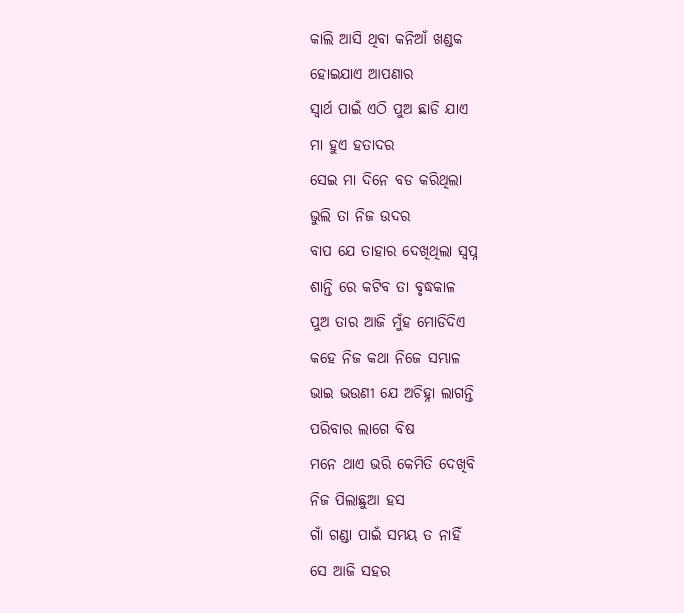କାଲି ଆସି ଥିବା କନିଆଁ ଖଣ୍ଡକ
ହୋଇଯାଏ ଆପଣାର
ସ୍ବାର୍ଥ ପାଇଁ ଏଠି ପୁଅ ଛାଡି ଯାଏ
ମା ହୁଏ ହତାଦର
ସେଇ ମା ଦିନେ ବଡ କରିଥିଲା
ଭୁଲି ତା ନିଜ ଉଦର
ବାପ ଯେ ତାହାର ଦେଖିଥିଲା ସ୍ବପ୍ନ
ଶାନ୍ତି ରେ କଟିବ ତା ବୃଦ୍ଧକାଳ
ପୁଅ ତାର ଆଜି ମୁଁହ ମୋଡିଦିଏ
କହେ ନିଜ କଥା ନିଜେ ସମ୍ଭାଳ
ଭାଇ ଭଉଣୀ ଯେ ଅଚିହ୍ନା ଲାଗନ୍ତି
ପରିବାର ଲାଗେ ବିଷ
ମନେ ଥାଏ ଭରି କେମିତି ଦେଖିବି
ନିଜ ପିଲାଛୁଆ ହସ
ଗାଁ ଗଣ୍ଡା ପାଇଁ ସମୟ ତ ନାହିଁ
ସେ ଆଜି ସହର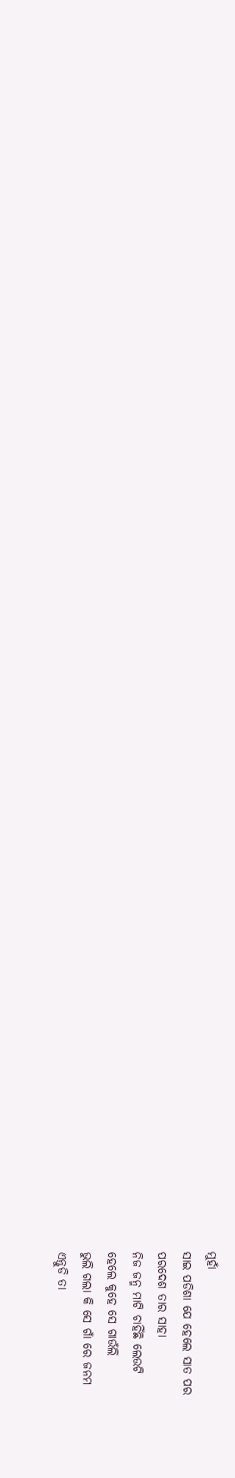ମୁହାଁ
ସାଇ ପଡିଶା ଯେ ହେଲେ ସାତ ପର
ପରଦେଶ ତାର ସାହା
ନିଜ ଜନ୍ମ ମାଟି ଚାହିଁଛି ଲେଉଟି
ହେଲେ କୁହେ ସେ ଗାଉଁଲି
ଭୁଲି ଗଲା କି ସେ ଗାଁ ରେ ଜନମ
ଏନ୍ତୁଡି ତା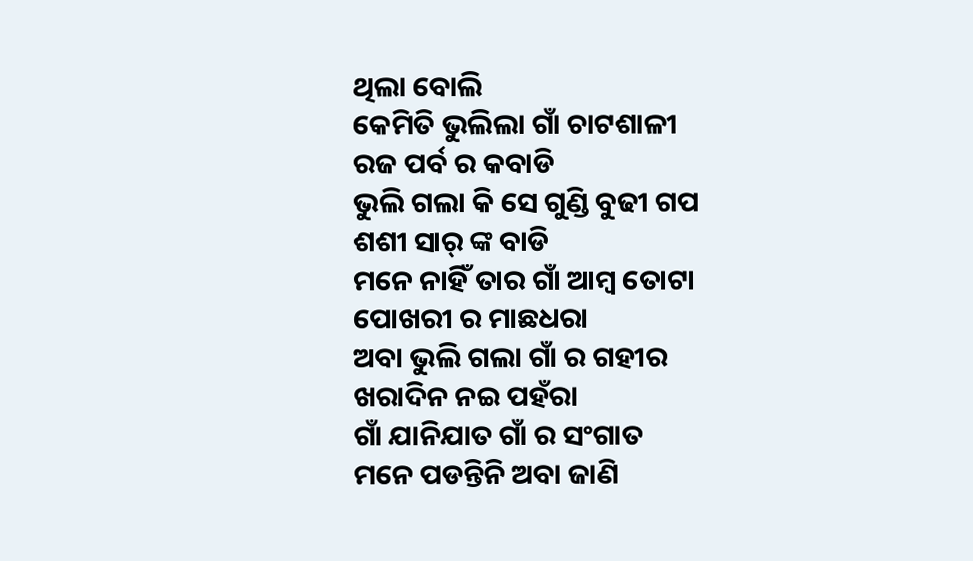ଥିଲା ବୋଲି
କେମିତି ଭୁଲିଲା ଗାଁ ଚାଟଶାଳୀ
ରଜ ପର୍ବ ର କବାଡି
ଭୁଲି ଗଲା କି ସେ ଗୁଣ୍ଡି ବୁଢୀ ଗପ
ଶଶୀ ସାର୍ ଙ୍କ ବାଡି
ମନେ ନାହିଁ ତାର ଗାଁ ଆମ୍ବ ତୋଟା
ପୋଖରୀ ର ମାଛଧରା
ଅବା ଭୁଲି ଗଲା ଗାଁ ର ଗହୀର
ଖରାଦିନ ନଇ ପହଁରା
ଗାଁ ଯାନିଯାତ ଗାଁ ର ସଂଗାତ
ମନେ ପଡନ୍ତିନି ଅବା ଜାଣି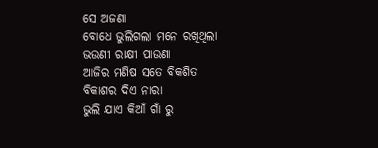ସେ ଅଜଣା
ବୋଧେ ଭୁଲିଗଲା ମନେ ରଖିଥିଲା
ଭଉଣୀ ରାକ୍ଷୀ ପାଉଣା
ଆଜିର ମଣିଷ ସତେ ବିକଶିତ
ବିକାଶର ଦିଏ ନାରା
ଭୁଲି ଯାଏ କିଆଁ ଗାଁ ରୁ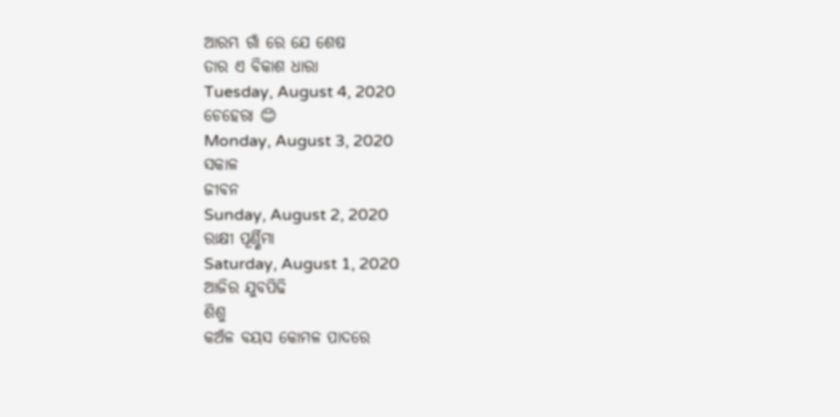ଆରମ୍ଭ ଗାଁ ରେ ଯେ ଶେଷ
ତାର ଏ ବିକାଶ ଧାରା
Tuesday, August 4, 2020
ଚେହେରା 😊
Monday, August 3, 2020
ସକାଳ
ଜୀବନ
Sunday, August 2, 2020
ରାକ୍ଷୀ ପୂର୍ଣ୍ଣିମା
Saturday, August 1, 2020
ଆଜିର ଯୁବପିଢି
ଶିଶୁ
କଅଁଳ ବୟସ କୋମଳ ପାଦରେ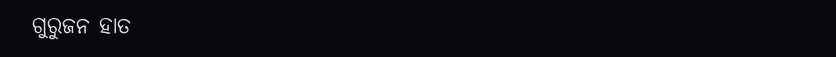ଗୁରୁଜନ ହାତ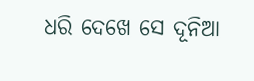ଧରି ଦେଖେ ସେ ଦୂନିଆ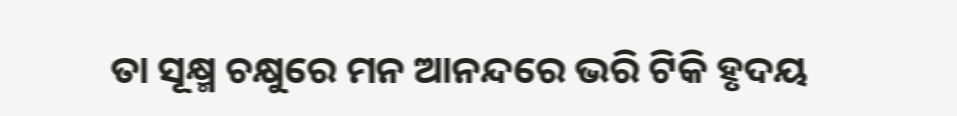ତା ସୂକ୍ଷ୍ମ ଚକ୍ଷୁରେ ମନ ଆନନ୍ଦରେ ଭରି ଟିକି ହୃଦୟ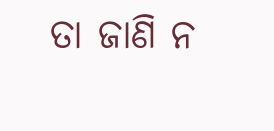ତା ଜାଣି ନ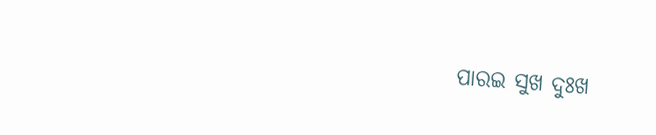ପାରଇ ସୁଖ ଦୁଃଖ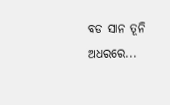ବଡ ସାନ ତୂନି ଅଧରରେ...